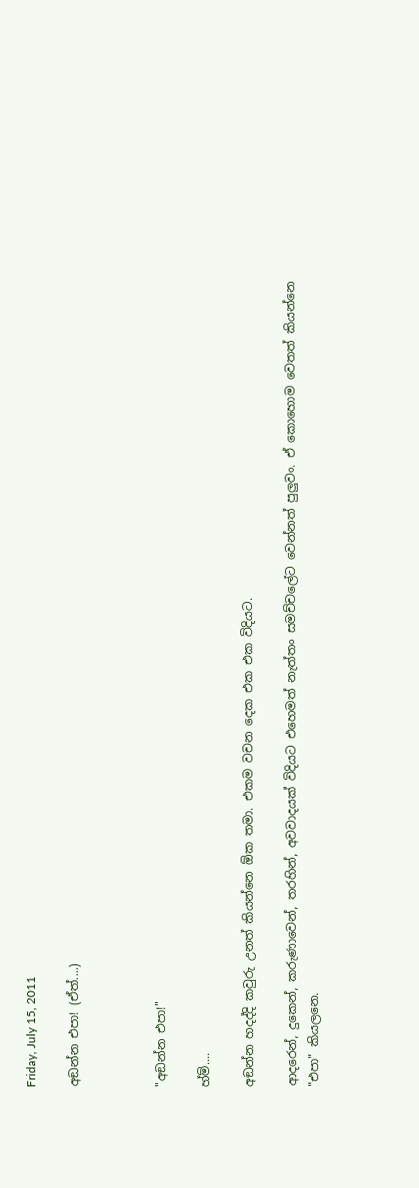Friday, July 15, 2011

අඞන්න එපා! (ඒත්....)



"අඞන්න එපා!"

හ්ම්....

අඞන්න හදද්දි කවුරු උනත් කියන්නෙ ඕක තමා. එකම වචන දෙක එක එක විදියට.

ආදරෙන්, දුකෙන්, කරුණාවෙන්, තරහින්, අවවාදයක් විදියට එහෙමත් නැත්තං සමච්චලේට වෙන්නත් පුලුවං. ඒ කොහොම වෙතත් කියන්නෙ "එපා" කියලනෙ.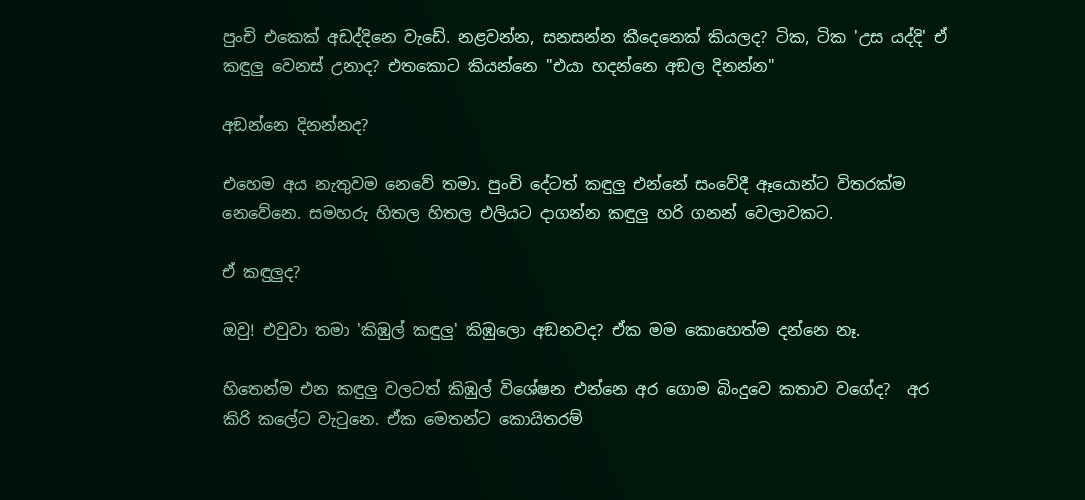පුංචි එකෙක් අඩද්දිනෙ වැඩේ. නළවන්න, සනසන්න කීදෙනෙක් කියලද? ටික, ටික 'උස යද්දි' ඒ කඳුලු වෙනස් උනාද? එතකොට කියන්නෙ "එයා හදන්නෙ අඞල දිනන්න"

අඞන්නෙ දිනන්නද?

එහෙම අය නැතුවම නෙවේ තමා. පුංචි දේටත් කඳුලු එන්නේ සංවේදී ඈයොන්ට විතරක්ම නෙවේනෙ. සමහරු හිතල හිතල එලියට දාගන්න කඳුලු හරි ගනන් වෙලාවකට.

ඒ කඳුලුද?

ඔවු! එවුවා තමා 'කිඹුල් කඳුලු' කිඹුලො අඞනවද? ඒක මම කොහෙත්ම දන්නෙ නෑ.

හිතෙන්ම එන කඳුලු වලටත් කිඹුල් විශේෂන එන්නෙ අර ගොම බිංදුවෙ කතාව වගේද?  අර කිරි කලේට වැටුනෙ. ඒක මෙතන්ට කොයිතරම්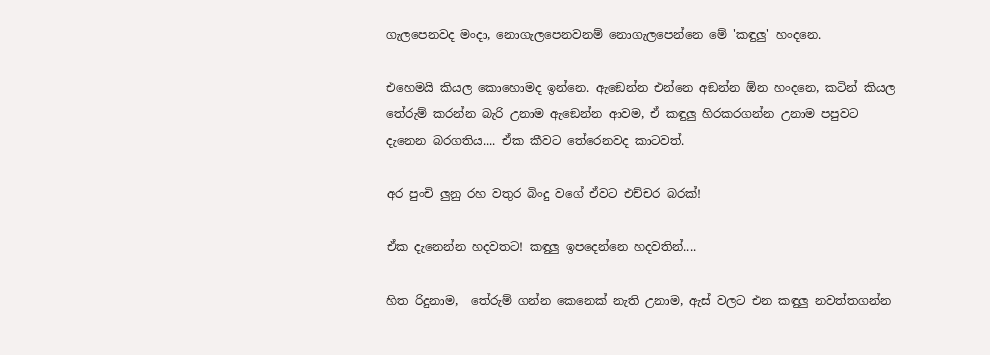ගැලපෙනවද මංදා, නොගැලපෙනවනම් නොගැලපෙන්නෙ මේ 'කඳුලු' හංදනෙ.

එහෙමයි කියල කොහොමද ඉන්නෙ. ඇඞෙන්න එන්නෙ අඞන්න ඕන හංදනෙ, කටින් කියල තේරුම් කරන්න බැරි උනාම ඇඞෙන්න ආවම, ඒ කඳුලු හිරකරගන්න උනාම පපුවට දැනෙන බරගතිය.... ඒක කීවට තේරෙනවද කාටවත්.

අර පුංචි ලුනු රහ වතුර බිංදු වගේ ඒවට එච්චර බරක්!

ඒක දැනෙන්න හදවතට! කඳුලු ඉපදෙන්නෙ හදවතින්....

හිත රිදුනාම,  තේරුම් ගන්න කෙනෙක් නැති උනාම, ඇස් වලට එන කඳුලු නවත්තගන්න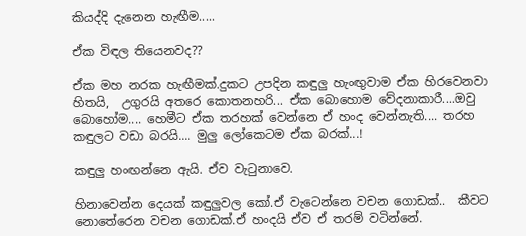කියද්දි දැනෙන හැඟීම.....

ඒක විඳල තියෙනවද??

ඒක මහ නරක හැඟීමක්.දුකට උපදින කඳුලු හැංඟුවාම ඒක හිරවෙනවා හිතයි,  උගුරයි අතරෙ කොතනහරි... ඒක බොහොම වේදනාකාරී....ඔවු බොහෝම.... හෙමීට ඒක තරහක් වෙන්නෙ ඒ හංද වෙන්නැති.... තරහ කඳුලට වඩා බරයි.... මුලු ලෝකෙටම ඒක බරක්...!

කඳුලු හංඟන්නෙ ඇයි. ඒව වැටුනාවෙ.

හිනාවෙන්න දෙයක් කඳුලුවල කෝ.ඒ වැටෙන්නෙ වචන ගොඩක්..  කීවට නොතේරෙන වචන ගොඩක්.ඒ හංදයි ඒව ඒ තරම් වටින්නේ.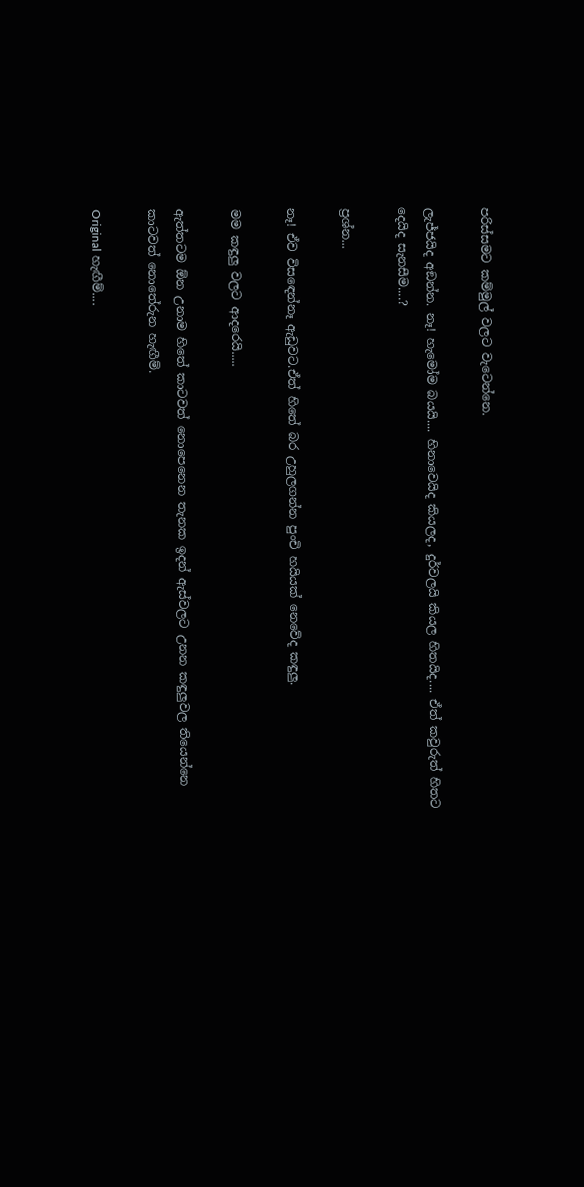පරිස්සමට කම්මුල් වලට වැටෙන්නෙ.

ලැජ්ජයිද අඞන්න. නෑ! හැමෝම බයයි.... හිනාවෙයිද කියලද, දුර්වලයි කියල හිතයිද.... ඒත් කවුරුත් හිතට දෙයිද සැනසීම....?

ප්‍රශ්න...

නෑ! ඒව විසඳෙන්නෑ ඇඩුවට.ඒත් හිතේ බර උහුලගන්න පුංචි හයියක් නෙවේද කඳුලු.

මම කඳුලු වලට ආදරෙයි.....

ඇත්තටම ඕන උනාම හිතේ කාටවත් නොපෙනෙන තැනක ඉදන් ඇස්වලට උනන කඳුලුවල තියෙන්නෙ කාටවත් නොතේරුන හැඟීම්.

Original හැඟීම්....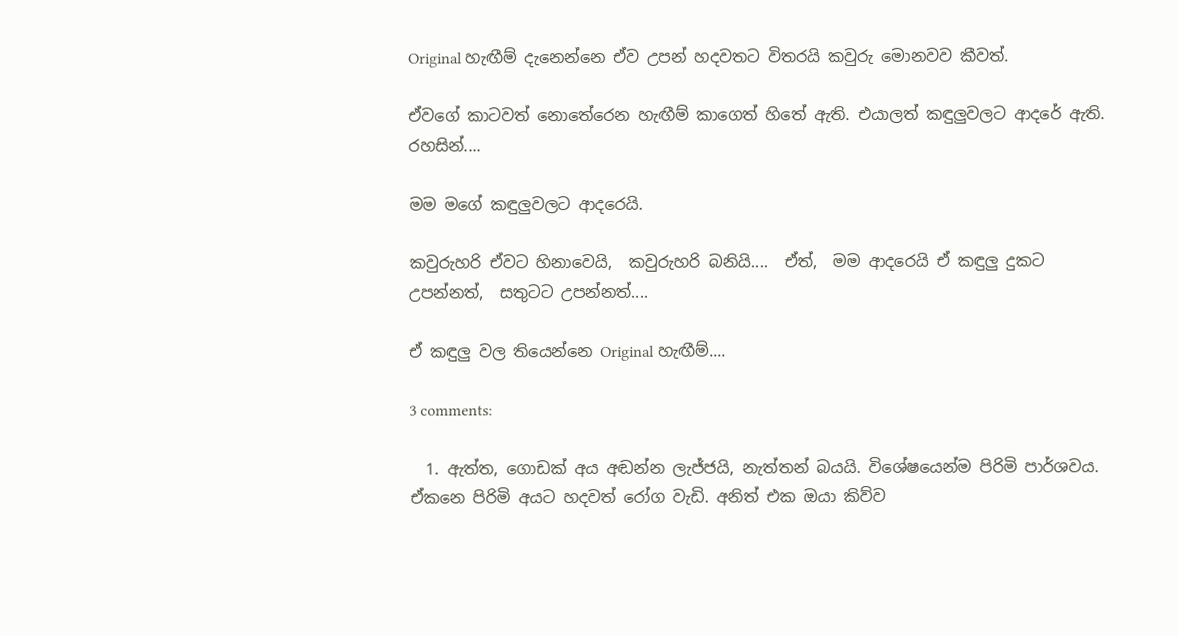Original හැඟීම් දැනෙන්නෙ ඒව උපන් හදවතට විතරයි කවුරු මොනවව කීවත්.

ඒවගේ කාටවත් නොතේරෙන හැඟීම් කාගෙත් හිතේ ඇති. එයාලත් කඳුලුවලට ආදරේ ඇති. රහසින්....

මම මගේ කඳුලුවලට ආදරෙයි.

කවුරුහරි ඒවට හිනාවෙයි,  කවුරුහරි බනියි....  ඒත්,  මම ආදරෙයි ඒ කඳුලු දුකට උපන්නත්,  සතුටට උපන්නත්....

ඒ කඳුලු වල තියෙන්නෙ Original හැඟීම්....

3 comments:

  1. ඇත්ත, ගොඩක් අය අඬන්න ලැජ්ජයි, නැත්තන් බයයි. විශේෂයෙන්ම පිරිමි පාර්ශවය. ඒකනෙ පිරිමි අයට හදවත් රෝග වැඩි. අනිත් එක ඔයා කිව්ව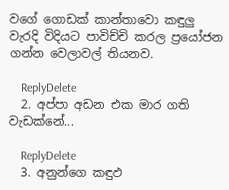වගේ ගොඩක් කාන්තාවො කඳුලු වැරදි විදියට පාවිච්චි කරල ප්‍රයෝජන ගන්න වෙලාවල් තියනව.

    ReplyDelete
  2. අප්පා අඩන එක මාර ගති වැඩක්නේ...

    ReplyDelete
  3. අනුන්ගෙ කඳුඵ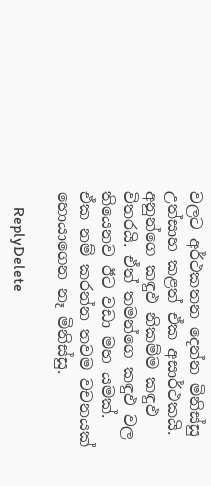වලට අර්ථකතන දෙන්න මිනිස්සු උත්සාහ කළත් ඒක අසාර්ථකයි. අනුන්ගෙ කඳුඵ නිකම්ම කඳුඵ විතරයි. ඒත් තමන්ගෙ කඳුඵ වල තියෙනව ඊට වඩා මහ යමක්. ඒක නම් කරන්න තවම වචනයක් හොයාගෙන නෑ මිනිස්සු.

    ReplyDelete